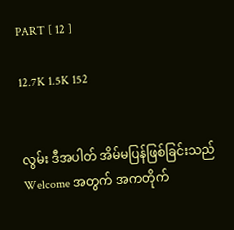PART [ 12 ]

12.7K 1.5K 152


လွမ်း ဒီအပါတ် အိမ်မပြန်ဖြစ်ခြင်းသည် Welcome အတွက် အကတိုက်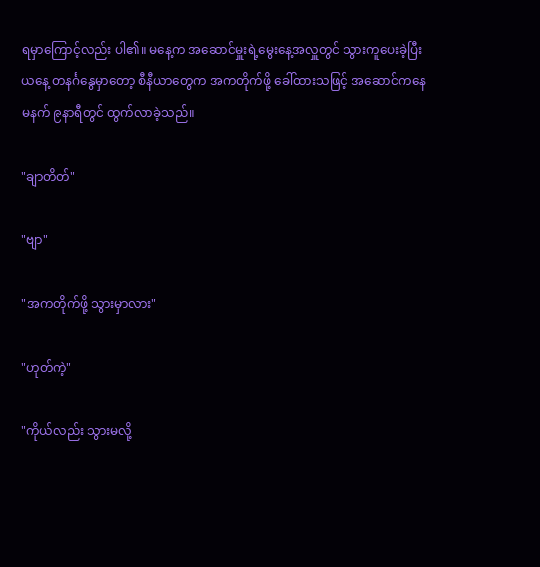ရမှာကြောင့်လည်း ပါ၏။ မနေ့က အဆောင်မှူးရဲ့မွေးနေ့အလှူတွင် သွားကူပေးခဲ့ပြီး ယနေ့ တနင်္ဂနွေမှာတော့ စီနီယာတွေက အကတိုက်ဖို့ ခေါ်ထားသဖြင့် အဆောင်ကနေ မနက် ၉နာရီတွင် ထွက်လာခဲ့သည်။

"ချာတိတ်"

"ဗျာ"

"အကတိုက်ဖို့ သွားမှာလား"

"ဟုတ်ကဲ့"

"ကိုယ်လည်း သွားမလို့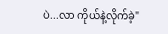ပဲ...လာ ကိုယ်နဲ့လိုက်ခဲ့"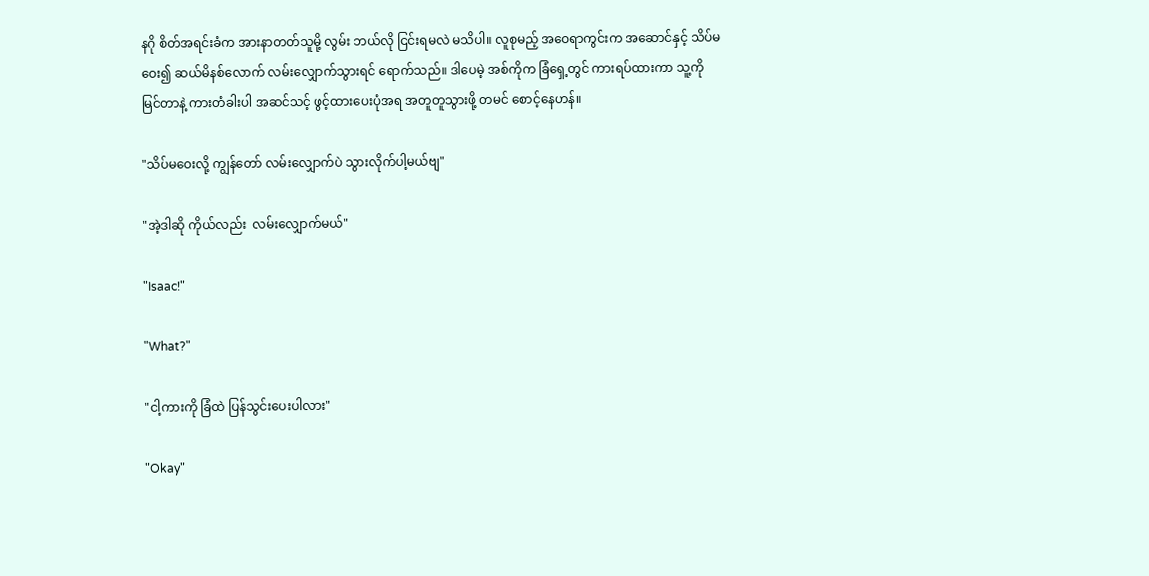နဂို စိတ်အရင်းခံက အားနာတတ်သူမို့ လွမ်း ဘယ်လို ငြင်းရမလဲ မသိပါ။ လူစုမည့် အဝေရာကွင်းက အဆောင်နှင့် သိပ်မဝေး၍ ဆယ်မိနစ်လောက် လမ်းလျှောက်သွားရင် ရောက်သည်။ ဒါပေမဲ့ အစ်ကိုက ခြံရှေ့တွင် ကားရပ်ထားကာ သူ့ကို မြင်တာနဲ့ ကားတံခါးပါ အဆင်သင့် ဖွင့်ထားပေးပုံအရ အတူတူသွားဖို့ တမင် စောင့်နေဟန်။

"သိပ်မဝေးလို့ ကျွန်တော် လမ်းလျှောက်ပဲ သွားလိုက်ပါ့မယ်ဗျ"

"အဲ့ဒါဆို ကိုယ်လည်း  လမ်းလျှောက်မယ်"

"Isaac!"

"What?"

"ငါ့ကားကို ခြံထဲ ပြန်သွင်းပေးပါလား"

"Okay"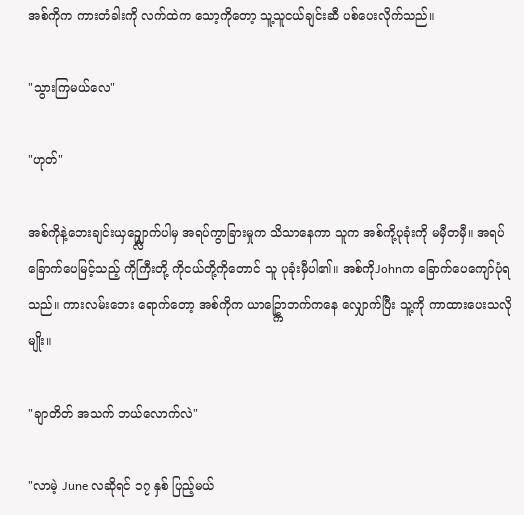အစ်ကိုက ကားတံခါးကို လက်ထဲက သော့ကိုတော့ သူ့သူငယ်ချင်းဆီ ပစ်ပေးလိုက်သည်။

"သွားကြမယ်လေ"

"ဟုတ်"

အစ်ကိုနဲ့ဘေးချင်းယှဥ္လျှောက်ပါမှ အရပ်ကွာခြားမှုက သိသာနေကာ သူက အစ်ကို့ပုခုံးကို မမှီတမှီ။ အရပ်ခြောက်ပေမြင့်သည့် ကိုကြီးတို့ ကိုငယ်တို့ကိုတောင် သူ ပုခုံးမှီပါ၏။ အစ်ကိုJohnက ခြောက်ပေကျော်ပုံရသည်။ ကားလမ်းဘေး ရောက်တော့ အစ်ကိုက ယာဥ္ကြောဘက်ကနေ လျှောက်ပြီး သူ့ကို ကာထားပေးသလိုမျိုး။

"ချာတိတ် အသက် ဘယ်လောက်လဲ"

"လာမဲ့ June လဆိုရင် ၁၇ နှစ် ပြည့်မယ်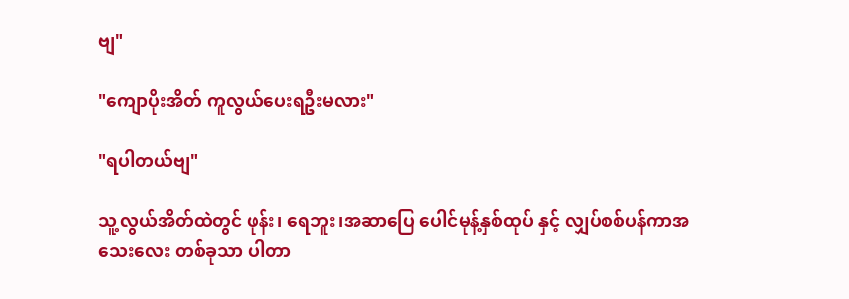ဗျ"

"ကျောပိုးအိတ် ကူလွယ်ပေးရဦးမလား"

"ရပါတယ်ဗျ"

သူ့လွယ်အိတ်ထဲတွင် ဖုန်း၊ ရေဘူး၊အဆာပြေ ပေါင်မုန့်နှစ်ထုပ် နှင့် လျှပ်စစ်ပန်ကာအသေးလေး တစ်ခုသာ ပါတာ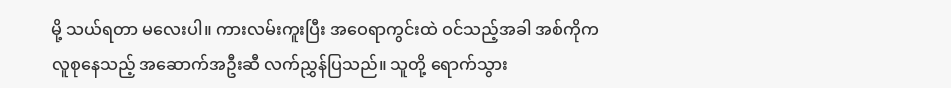မို့ သယ်ရတာ မလေးပါ။ ကားလမ်းကူးပြီး အဝေရာကွင်းထဲ ဝင်သည့်အခါ အစ်ကိုက လူစုနေသည့် အဆောက်အဦးဆီ လက်ညွှန်ပြသည်။ သူတို့ ရောက်သွား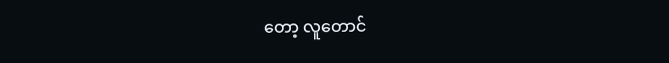တော့ လူတောင်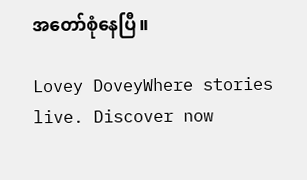အတော်စုံနေပြီ။

Lovey DoveyWhere stories live. Discover now